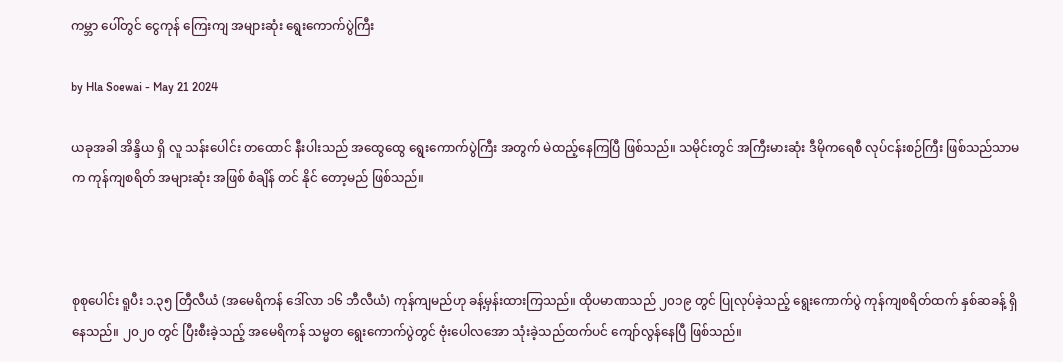ကမ္ဘာ ပေါ်တွင် ငွေကုန် ‌ကြေးကျ အများဆုံး ရွေးကောက်ပွဲကြီး

by Hla Soewai - May 21 2024

ယခုအခါ အိန္ဒိယ ရှိ လူ သန်းပေါင်း တထောင် နီးပါးသည် ‌အထွေထွေ ရွေးကောက်ပွဲကြီး အတွက် မဲထည့်နေကြပြီ ဖြစ်သည်။ သမိုင်းတွင် အကြီးမားဆုံး ဒီမိုကရေစီ လုပ်ငန်းစဉ်ကြီး ဖြစ်သည်သာမက ကုန်ကျစရိတ် အများဆုံး အဖြစ် စံချိန် တင် နိုင် တော့မည် ဖြစ်သည်။



စုစုပေါင်း ရူပီး ၁.၃၅ တြီလီယံ (အမေရိကန် ဒေါ်လာ ၁၆ ဘီလီယံ) ကုန်ကျမည်ဟု ခန့်မှန်းထားကြသည်။ ထိုပမာဏသည် ၂၀၁၉ တွင် ပြုလုပ်ခဲ့သည့် ရွေးကောက်ပွဲ ကုန်ကျစရိတ်ထက် နှစ်ဆခန့် ရှိနေသည်။ ၂၀၂၀ တွင် ပြီးစီးခဲ့သည့် အမေရိကန် သမ္မတ ရွေးကောက်ပွဲတွင် ဗုံးပေါလအော သုံးခဲ့သည်ထက်ပင် ကျော်လွန်နေပြီ ဖြစ်သည်။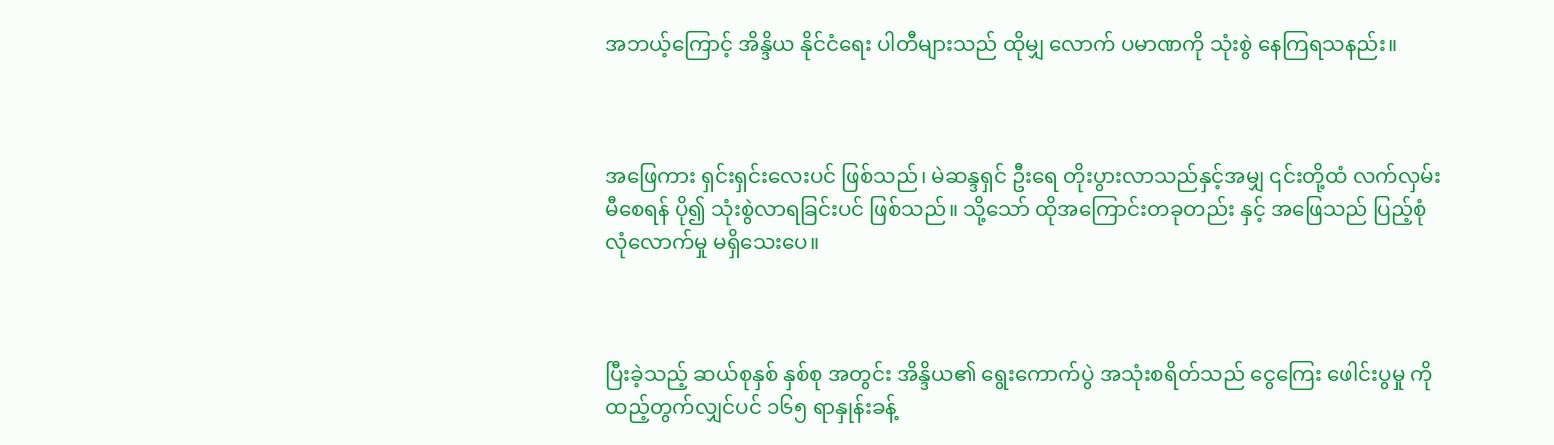အဘယ့်ကြောင့် အိန္ဒိယ နိုင်ငံရေး ပါတီများသည် ထိုမျှ လောက် ပမာဏကို သုံးစွဲ နေကြရသနည်း။



အဖြေကား ရှင်းရှင်းလေးပင် ဖြစ်သည်၊ မဲဆန္ဒရှင် ဦးရေ တိုးပွားလာသည်နှင့်အမျှ ၎င်းတို့ထံ လက်လှမ်းမီစေရန် ပို၍ သုံးစွဲလာရခြင်းပင် ဖြစ်သည်။ သို့သော် ထိုအကြောင်းတခုတည်း နှင့် အဖြေသည် ပြည့်စုံ လုံလောက်မှု မရှိသေးပေ။



ပြီးခဲ့သည့် ဆယ်စုနှစ် နှစ်စု အတွင်း အိန္ဒိယ၏ ရွေးကောက်ပွဲ အသုံးစရိတ်သည် ငွေကြေး ဖေါင်းပွမှု ကို ထည့်တွက်လျှင်ပင် ၁၆၅ ရာနှုန်းခန့်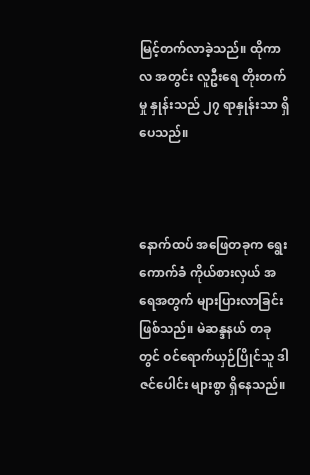မြင့်တက်လာခဲ့သည်။ ထိုကာလ အတွင်း လူဦးရေ တိုးတက်မှု နှုန်းသည် ၂၇ ရာနှုန်းသာ ရှိပေသည်။



နောက်ထပ် အဖြေတခုက ရွေးကောက်ခံ ကိုယ်စားလှယ် အရေအတွက် များပြားလာခြင်း ဖြစ်သည်။ မဲဆန္ဒနယ် တခုတွင် ဝင်ရောက်ယှဉ်ပြိုင်သူ ဒါဇင်ပေါင်း များစွာ ရှိနေသည်။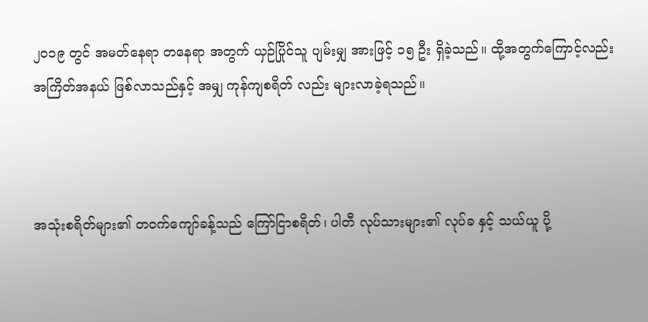၂၀၁၉ တွင် အမတ်နေရာ တနေရာ အတွက် ယှဉ်ပြိုင်သူ ပျမ်းမျှ အားဖြင့် ၁၅ ဦး ရှိခဲ့သည်။ ထို့အတွက်ကြောင့်လည်း အကြိတ်အနယ် ဖြစ်လာသည်နှင့် အမျှ ကုန်ကျစရိတ် လည်း များလာခဲ့ရသည်။



အသုံးစရိတ်များ၏ တဝက်ကျော်ခန့်သည် ကြော်ငြာစရိတ်၊ ပါတီ လုပ်သားများ၏ လုပ်ခ နှင့် သယ်ယူ ပို့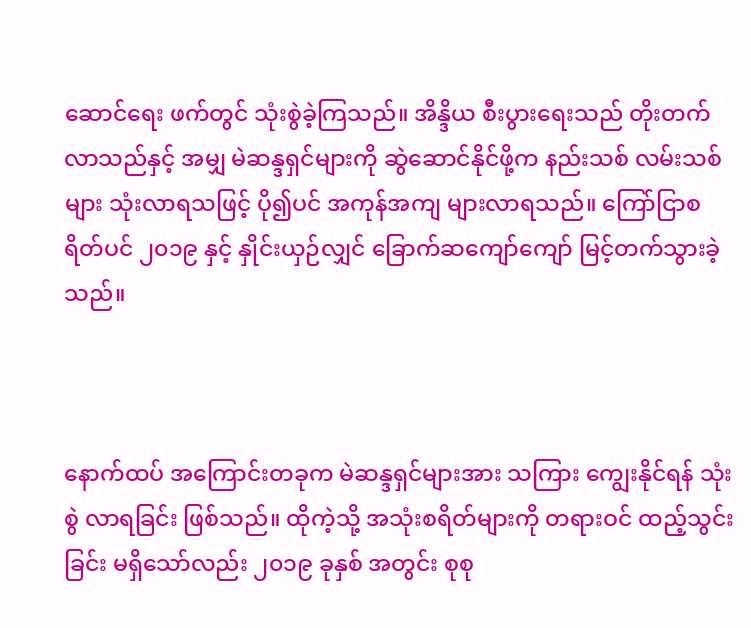ဆောင်ရေး ဖက်တွင် သုံးစွဲခဲ့ကြသည်။ အိန္ဒိယ စီးပွားရေးသည် တိုးတက်လာသည်နှင့် အမျှ မဲဆန္ဒရှင်များကို ဆွဲဆောင်နိုင်ဖို့က နည်းသစ် လမ်းသစ်များ သုံးလာရသဖြင့် ပို၍ပင် အကုန်အကျ များလာရသည်။ ကြော်ငြာစရိတ်ပင် ၂၀၁၉ နှင့် နှိုင်းယှဉ်လျှင် ခြောက်ဆကျော်ကျော် မြင့်တက်သွားခဲ့သည်။



နောက်ထပ် အကြောင်းတခုက မဲဆန္ဒရှင်များအား သကြား ကျွေးနိုင်ရန် သုံးစွဲ လာရခြင်း ဖြစ်သည်။ ထိုကဲ့သို့ အသုံးစရိတ်‌များကို တရားဝင် ထည့်သွင်းခြင်း မရှိသော်လည်း ၂၀၁၉ ခုနှစ် အတွင်း စုစု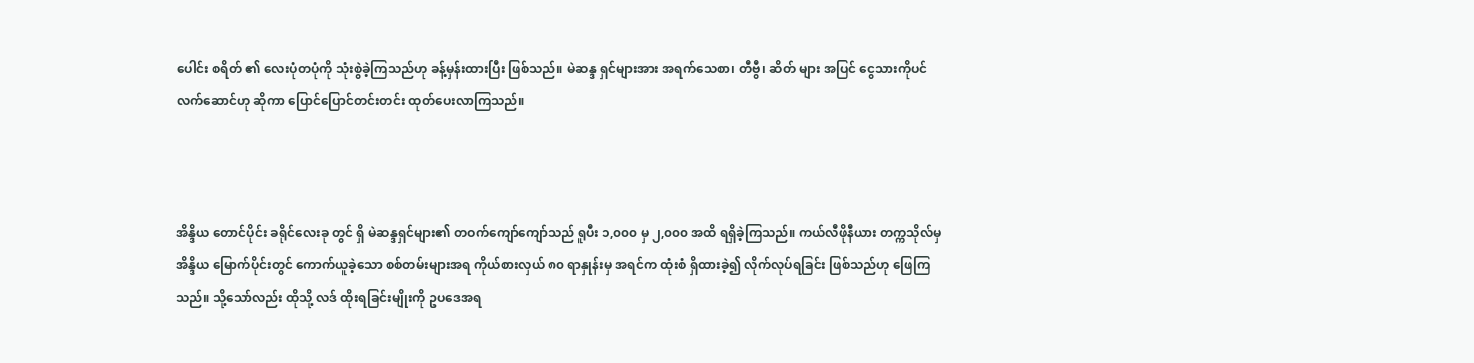ပေါင်း စရိတ် ၏ လေးပုံတပုံကို သုံးစွဲခဲ့ကြသည်ဟု ခန့်မှန်းထားပြီး ဖြစ်သည်။ မဲဆန္ဒ ရှင်များအား အရက်သေစာ၊ တီဗွီ၊ ဆိတ် များ အပြင် ငွေသားကိုပင် လက်ဆောင်ဟု ဆိုကာ ပြောင်ပြောင်တင်းတင်း ထုတ်ပေးလာကြသည်။



အိန္ဒိယ တောင်ပိုင်း ခရိုင်လေးခု တွင် ရှိ မဲဆန္ဒရှင်များ၏ တဝက်ကျော်ကျော်သည် ရူပီး ၁,၀၀၀ မှ ၂,၀၀၀ အထိ ရရှိခဲ့ကြသည်။ ကယ်လီဖိုနီယား တက္ကသိုလ်မှ အိန္ဒိယ မြောက်ပိုင်းတွင် ကောက်ယူခဲ့သော စစ်တမ်းများအရ ကိုယ်စားလှယ် ၈၀ ရာနှုန်းမှ အရင်က ထုံးစံ ရှိထားခဲ့၍ လိုက်လုပ်ရခြင်း ဖြစ်သည်ဟု ဖြေကြသည်။ သို့သော်လည်း ထိုသို့ လဒ် ထိုးရခြင်းမျိုးကို ဥပဒေအရ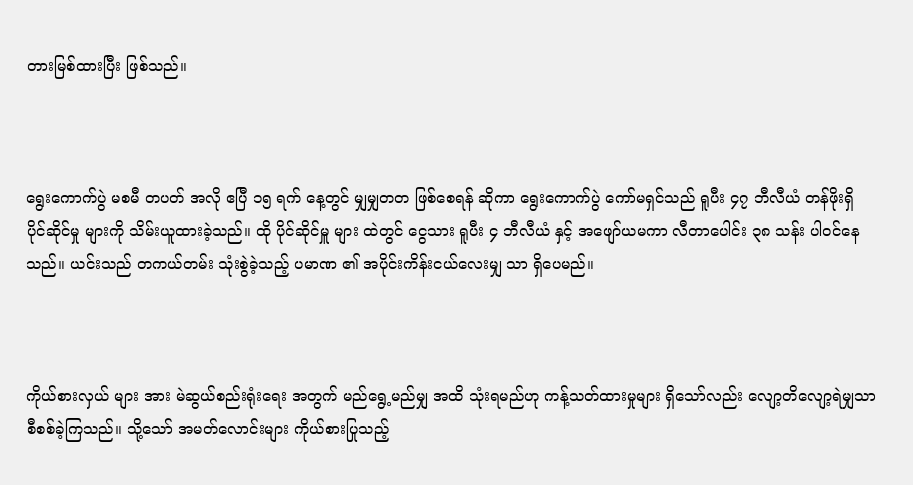တားမြစ်ထားပြီး ဖြစ်သည်။



ရွေးကောက်ပွဲ မစမီ တပတ် အလို ဧပြီ ၁၅ ရက် နေ့တွင် မျှမျှတတ ဖြစ်စေရန် ဆိုကာ ရွေးကောက်ပွဲ ကော်မရှင်သည် ရူပီး ၄၇ ဘီလီယံ တန်ဖိုးရှိ ပိုင်ဆိုင်မှု များကို သိမ်းယူထားခဲ့သည်။ ထို ပိုင်ဆိုင်မှူ များ ထဲတွင် ငွေသား ရူပီး ၄ ဘီလီယံ နှင့် အဖျော်ယမကာ လီတာပေါင်း ၃၈ သန်း ပါဝင်နေသည်။ ယင်းသည် တကယ်တမ်း သုံးစွဲခဲ့သည့် ပမာဏ ၏ အပိုင်းကိန်းငယ်လေးမျှ သာ ရှိပေမည်။



ကိုယ်စားလှယ် များ အား မဲဆွယ်စည်းရုံးရေး အတွက် မည်ရွေ့မည်မျှ အထိ သုံးရမည်ဟု ကန့်သတ်ထားမှုများ ရှိသော်လည်း လျော့တိလျော့ရဲမျှသာ စီစစ်ခဲ့ကြသည်။ သို့သော် အမတ်လောင်းများ ကိုယ်စားပြုသည့်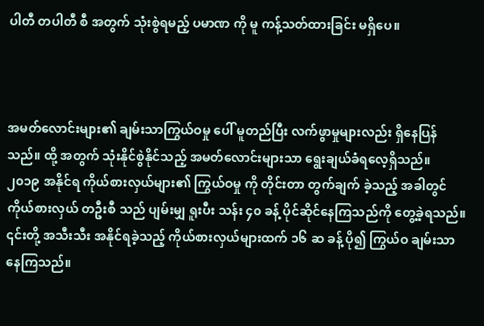ပါတီ တပါတီ စီ အတွက် သုံးစွဲရမည့် ပမာဏ ကို မူ ကန့်သတ်ထားခြင်း မရှိပေ။



အမတ်လောင်းများ၏ ချမ်းသာကြွယ်ဝမှု ပေါ် မူတည်ပြီး လက်ဖွာမှုများလည်း ရှိနေပြန်သည်။ ထို့ အတွက် သုံးနိုင်စွဲနိုင်သည့် အမတ်လောင်းများသာ ရွေးချယ်ခံရလေ့ရှိသည်။ ၂၀၁၉ အနိုင်ရ ကိုယ်စားလှယ်များ၏ ကြွယ်ဝမှု ကို တိုင်းတာ တွက်ချက် ခဲ့သည့် အခါတွင် ကိုယ်စားလှယ် တဦးစီ သည် ပျမ်းမျှ ရူးပီး သန်း ၄၀ ခန့် ပိုင်ဆိုင်နေကြသည်ကို တွေ့ခဲ့ရသည်။ ၎င်းတို့ အသီးသီး အနိုင်ရခဲ့သည့် ကိုယ်စားလှယ်များထက် ၁၆ ဆ ခန့် ပို၍ ကြွယ်ဝ ချမ်းသာ နေကြသည်။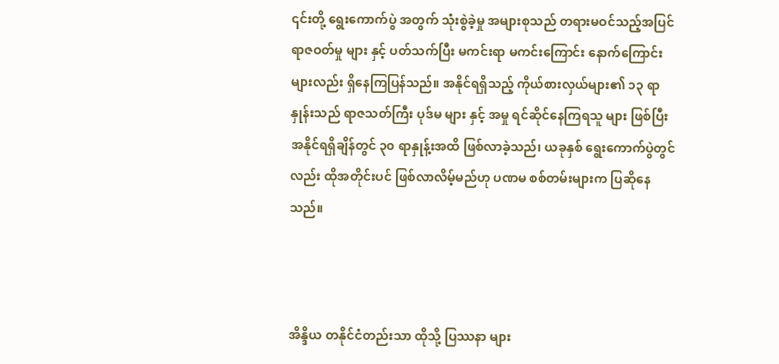၎င်းတို့ ရွေးကောက်ပွဲ အတွက် သုံးစွဲခဲ့မှု အများစုသည် တရားမဝင်သည့်အပြင် ရာဇဝတ်မှု များ နှင့် ပတ်သက်ပြီး မကင်းရာ မကင်းကြောင်း နောက်ကြောင်း များလည်း ရှိနေကြပြန်သည်။ အနိုင်ရရှိသည့် ကိုယ်စားလှယ်များ၏ ၁၃ ရာနှုန်းသည် ရာဇသတ်ကြီး ပုဒ်မ များ နှင့် အမှု ရင်ဆိုင်နေကြရသူ များ ဖြစ်ပြီး အနိုင်ရရှိချိန်တွင် ၃၀ ရာနှုန့်းအထိ ဖြစ်လာခဲ့သည်၊ ယခုနှစ် ရွေးကောက်ပွဲတွင်လည်း ထိုအတိုင်းပင် ဖြစ်လာလိမ့်မည်ဟု ပဏမ စစ်တမ်းများက ပြဆိုနေသည်။



အိန္ဒိယ တနိုင်ငံတည်းသာ ထိုသို့ ပြဿနာ များ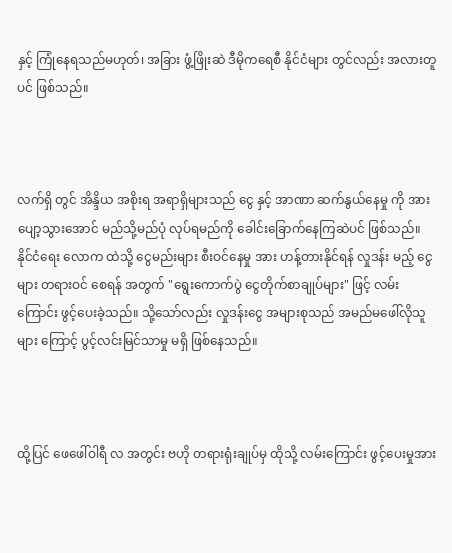နှင့် ကြုံနေရသည်မဟုတ်၊ အခြား ဖွံ့ဖြိုးဆဲ ဒီမိုကရေစီ နိုင်ငံများ တွင်လည်း အလားတူပင် ဖြစ်သည်။



လက်ရှိ တွင် အိန္ဒိယ အစိုးရ အရာရှိများသည် ငွေ နှင့် အာဏာ ဆက်နွယ်နေမှု ကို အားပျော့သွားအောင် မည်သို့မည်ပုံ လုပ်ရမည်ကို ခေါင်းခြောက်နေကြဆဲပင် ဖြစ်သည်။ နိုင်ငံရေး လောက ထဲသို့ ငွေမည်းများ စီးဝင်နေမှု အား ဟန့်တားနိုင်ရန် လှုဒန်း မည့် ငွေများ တရားဝင်‌ စေရန် အတွက် "ရွေးကောက်ပွဲ ငွေတိုက်စာချုပ်များ" ဖြင့် လမ်းကြောင်း ဖွင့်ပေးခဲ့သည်။ သို့သော်လည်း လှုဒန်းငွေ အများစုသည် အမည်မဖေါ်လိုသူများ ကြောင့် ပွင့်လင်းမြင်သာမှု မရှိ ဖြစ်နေသည်။



ထို့ပြင် ဖေဖေါ်ဝါရီ လ အတွင်း ဗဟို တရားရုံးချုပ်မှ ထိုသို့ လမ်းကြောင်း ဖွင့်ပေးမှုအား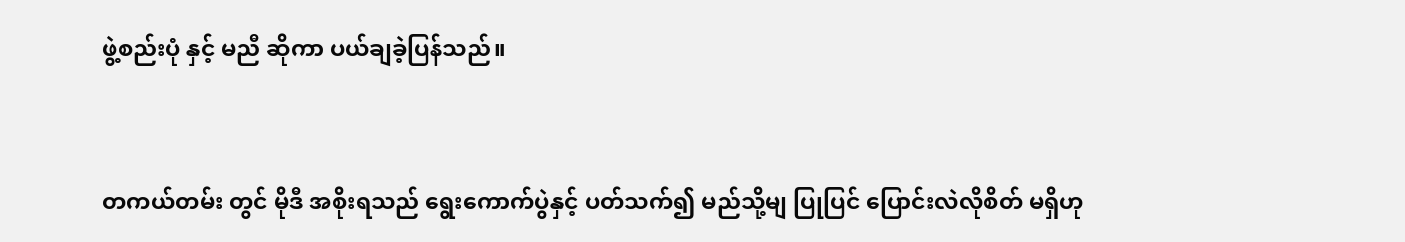ဖွဲ့စည်းပုံ နှင့် မညီ ဆိုကာ ပယ်ချခဲ့ပြန်သည်။



တကယ်တမ်း တွင် မိုဒီ အစိုးရသည် ရွေးကောက်ပွဲနှင့် ပတ်သက်၍ မည်သို့မျ ပြုပြင် ပြောင်းလဲလိုစိတ် မရှိဟု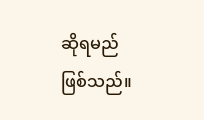ဆိုရမည် ဖြစ်သည်။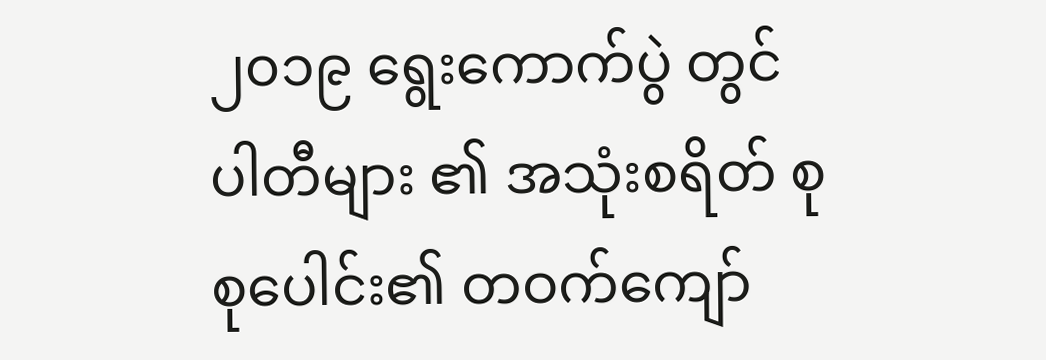၂၀၁၉ ရွေးကောက်ပွဲ တွင် ပါတီများ ၏ အသုံးစရိတ် စုစုပေါင်း၏ တဝက်ကျော်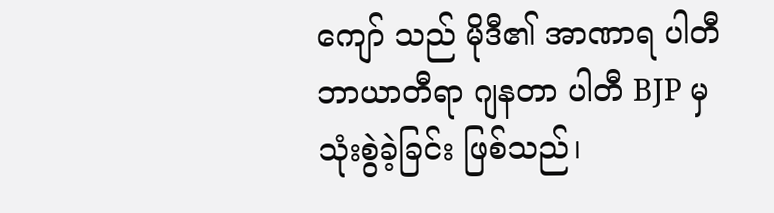ကျော် သည် မိုဒီ၏ အာဏာရ ပါတီ ဘာယာတီရာ ဂျနတာ ပါတီ BJP မှ သုံးစွဲခဲ့ခြင်း ဖြစ်သည်၊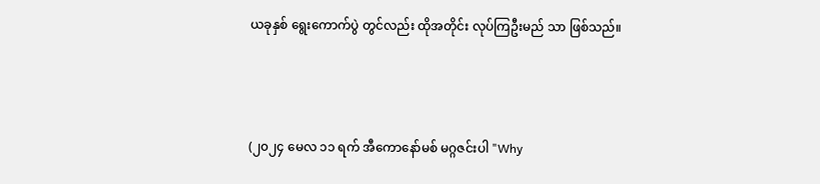ယခုနှစ် ရွေးကောက်ပွဲ တွင်လည်း ထိုအတိုင်း လုပ်ကြဦးမည် သာ ဖြစ်သည်။



(၂၀၂၄ မေလ ၁၁ ရက် အီကောနော်မစ် မဂ္ဂဇင်းပါ "Why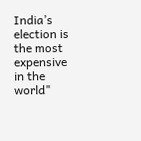India’s election is the most expensive in the world"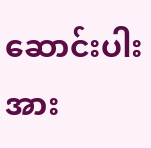ဆောင်းပါးအား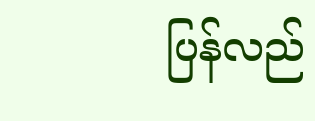ပြန်လည်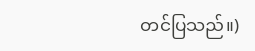တင်ပြသည်။)